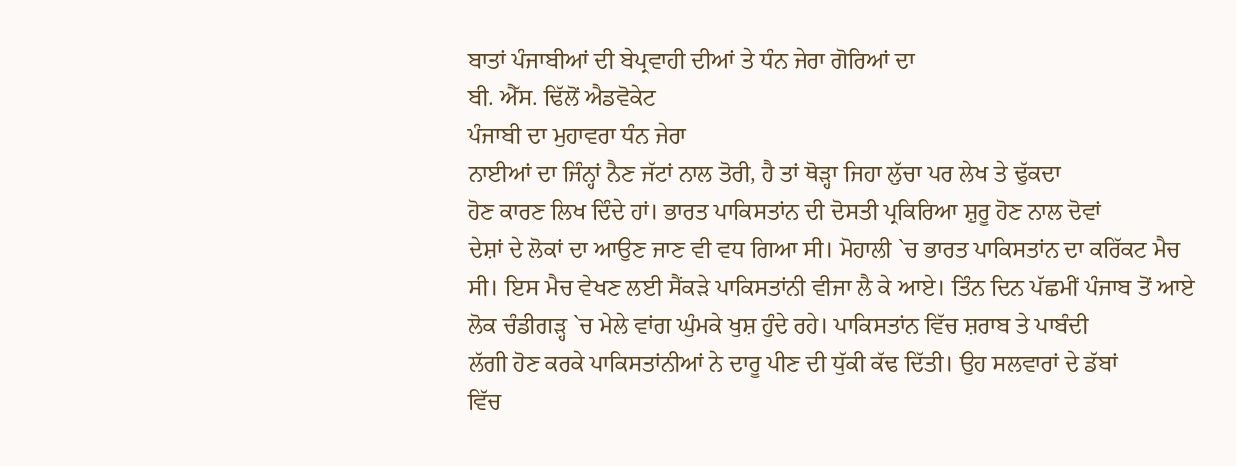ਬਾਤਾਂ ਪੰਜਾਬੀਆਂ ਦੀ ਬੇਪ੍ਰਵਾਹੀ ਦੀਆਂ ਤੇ ਧੰਨ ਜੇਰਾ ਗੋਰਿਆਂ ਦਾ
ਬੀ. ਐੱਸ. ਢਿੱਲੋਂ ਐਡਵੋਕੇਟ
ਪੰਜਾਬੀ ਦਾ ਮੁਹਾਵਰਾ ਧੰਨ ਜੇਰਾ
ਨਾਈਆਂ ਦਾ ਜਿੰਨ੍ਹਾਂ ਨੈਣ ਜੱਟਾਂ ਨਾਲ ਤੋਰੀ, ਹੈ ਤਾਂ ਥੋੜ੍ਹਾ ਜਿਹਾ ਲੁੱਚਾ ਪਰ ਲੇਖ ਤੇ ਢੁੱਕਦਾ
ਹੋਣ ਕਾਰਣ ਲਿਖ ਦਿੰਦੇ ਹਾਂ। ਭਾਰਤ ਪਾਕਿਸਤਾਂਨ ਦੀ ਦੋਸਤੀ ਪ੍ਰਕਿਰਿਆ ਸ਼ੁਰੂ ਹੋਣ ਨਾਲ ਦੋਵਾਂ
ਦੇਸ਼ਾਂ ਦੇ ਲੋਕਾਂ ਦਾ ਆਉਣ ਜਾਣ ਵੀ ਵਧ ਗਿਆ ਸੀ। ਮੋਹਾਲੀ `ਚ ਭਾਰਤ ਪਾਕਿਸਤਾਂਨ ਦਾ ਕਰਿੱਕਟ ਮੈਚ
ਸੀ। ਇਸ ਮੈਚ ਵੇਖਣ ਲਈ ਸੈਂਕੜੇ ਪਾਕਿਸਤਾਂਨੀ ਵੀਜਾ ਲੈ ਕੇ ਆਏ। ਤਿੰਨ ਦਿਨ ਪੱਛਮੀਂ ਪੰਜਾਬ ਤੋਂ ਆਏ
ਲੋਕ ਚੰਡੀਗੜ੍ਹ `ਚ ਮੇਲੇ ਵਾਂਗ ਘੁੰਮਕੇ ਖੁਸ਼ ਹੁੰਦੇ ਰਹੇ। ਪਾਕਿਸਤਾਂਨ ਵਿੱਚ ਸ਼ਰਾਬ ਤੇ ਪਾਬੰਦੀ
ਲੱਗੀ ਹੋਣ ਕਰਕੇ ਪਾਕਿਸਤਾਂਨੀਆਂ ਨੇ ਦਾਰੂ ਪੀਣ ਦੀ ਧੁੱਕੀ ਕੱਢ ਦਿੱਤੀ। ਉਹ ਸਲਵਾਰਾਂ ਦੇ ਡੱਬਾਂ
ਵਿੱਚ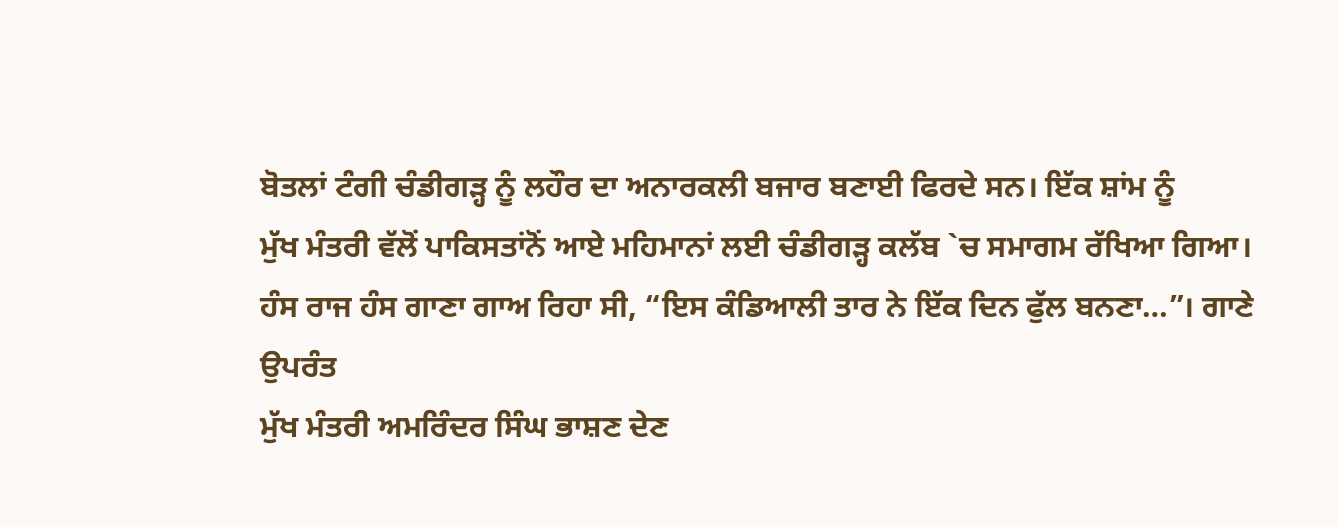ਬੋਤਲਾਂ ਟੰਗੀ ਚੰਡੀਗੜ੍ਹ ਨੂੰ ਲਹੌਰ ਦਾ ਅਨਾਰਕਲੀ ਬਜਾਰ ਬਣਾਈ ਫਿਰਦੇ ਸਨ। ਇੱਕ ਸ਼ਾਂਮ ਨੂੰ
ਮੁੱਖ ਮੰਤਰੀ ਵੱਲੋਂ ਪਾਕਿਸਤਾਂਨੋਂ ਆਏ ਮਹਿਮਾਨਾਂ ਲਈ ਚੰਡੀਗੜ੍ਹ ਕਲੱਬ `ਚ ਸਮਾਗਮ ਰੱਖਿਆ ਗਿਆ।
ਹੰਸ ਰਾਜ ਹੰਸ ਗਾਣਾ ਗਾਅ ਰਿਹਾ ਸੀ, “ਇਸ ਕੰਡਿਆਲੀ ਤਾਰ ਨੇ ਇੱਕ ਦਿਨ ਫੁੱਲ ਬਨਣਾ…”। ਗਾਣੇ ਉਪਰੰਤ
ਮੁੱਖ ਮੰਤਰੀ ਅਮਰਿੰਦਰ ਸਿੰਘ ਭਾਸ਼ਣ ਦੇਣ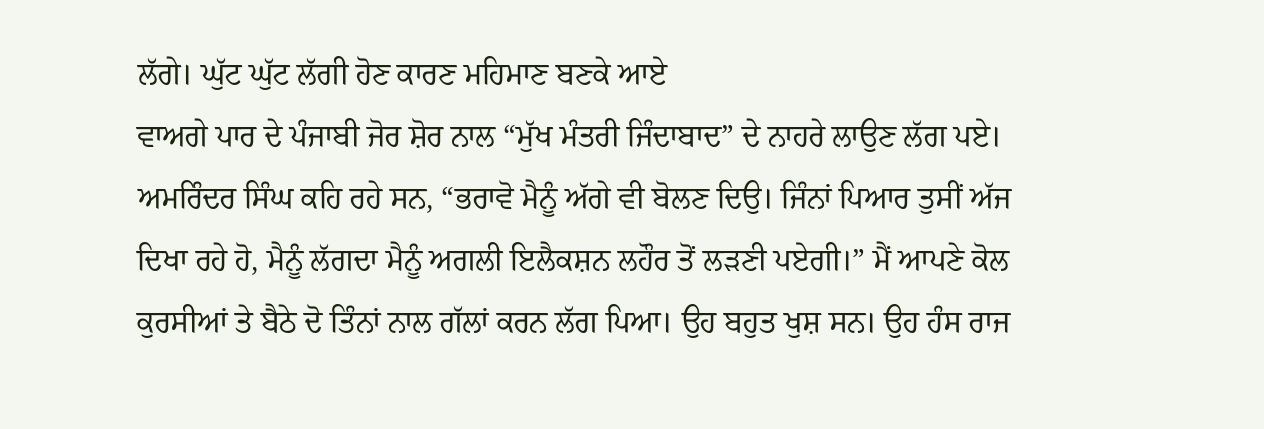ਲੱਗੇ। ਘੁੱਟ ਘੁੱਟ ਲੱਗੀ ਹੋਣ ਕਾਰਣ ਮਹਿਮਾਣ ਬਣਕੇ ਆਏ
ਵਾਅਗੇ ਪਾਰ ਦੇ ਪੰਜਾਬੀ ਜੋਰ ਸ਼ੋਰ ਨਾਲ “ਮੁੱਖ ਮੰਤਰੀ ਜਿੰਦਾਬਾਦ” ਦੇ ਨਾਹਰੇ ਲਾਉਣ ਲੱਗ ਪਏ।
ਅਮਰਿੰਦਰ ਸਿੰਘ ਕਹਿ ਰਹੇ ਸਨ, “ਭਰਾਵੋ ਮੈਨੂੰ ਅੱਗੇ ਵੀ ਬੋਲਣ ਦਿਉ। ਜਿੰਨਾਂ ਪਿਆਰ ਤੁਸੀਂ ਅੱਜ
ਦਿਖਾ ਰਹੇ ਹੋ, ਮੈਨੂੰ ਲੱਗਦਾ ਮੈਨੂੰ ਅਗਲੀ ਇਲੈਕਸ਼ਨ ਲਹੌਰ ਤੋਂ ਲੜਣੀ ਪਏਗੀ।” ਮੈਂ ਆਪਣੇ ਕੋਲ
ਕੁਰਸੀਆਂ ਤੇ ਬੈਠੇ ਦੋ ਤਿੰਨਾਂ ਨਾਲ ਗੱਲਾਂ ਕਰਨ ਲੱਗ ਪਿਆ। ਉਹ ਬਹੁਤ ਖੁਸ਼ ਸਨ। ਉਹ ਹੰਸ ਰਾਜ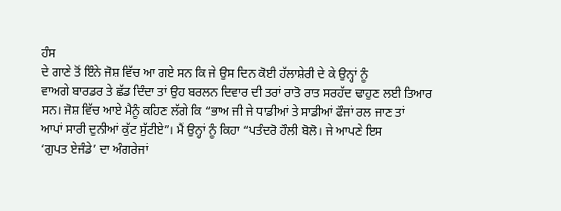ਹੰਸ
ਦੇ ਗਾਣੇ ਤੋਂ ਇੰਨੇ ਜੋਸ਼ ਵਿੱਚ ਆ ਗਏ ਸਨ ਕਿ ਜੇ ਉਸ ਦਿਨ ਕੋਈ ਹੱਲਾਸ਼ੇਰੀ ਦੇ ਕੇ ਉਨ੍ਹਾਂ ਨੂੰ
ਵਾਅਗੇ ਬਾਰਡਰ ਤੇ ਛੱਡ ਦਿੰਦਾ ਤਾਂ ਉਹ ਬਰਲਨ ਦਿਵਾਰ ਦੀ ਤਰਾਂ ਰਾਤੋ ਰਾਤ ਸਰਹੱਦ ਢਾਹੁਣ ਲਈ ਤਿਆਰ
ਸਨ। ਜੋਸ਼ ਵਿੱਚ ਆਏ ਮੈਨੂੰ ਕਹਿਣ ਲੱਗੇ ਕਿ “ਭਾਅ ਜੀ ਜੇ ਧਾਡੀਆਂ ਤੇ ਸਾਡੀਆਂ ਫੌਜਾਂ ਰਲ ਜਾਣ ਤਾਂ
ਆਪਾਂ ਸਾਰੀ ਦੁਨੀਆਂ ਕੁੱਟ ਸੁੱਟੀਏ”। ਮੈਂ ਉਨ੍ਹਾਂ ਨੂੰ ਕਿਹਾ “ਪਤੰਦਰੋ ਹੌਲੀ ਬੋਲੋ। ਜੇ ਆਪਣੇ ਇਸ
‘ਗੁਪਤ ਏਜੰਡੇ’ ਦਾ ਅੰਗਰੇਜਾਂ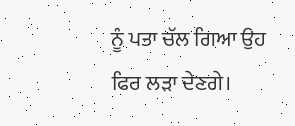ਨੂੰ ਪਤਾ ਚੱਲ ਗਿਆ ਉਹ ਫਿਰ ਲੜਾ ਦੇਣਗੇ।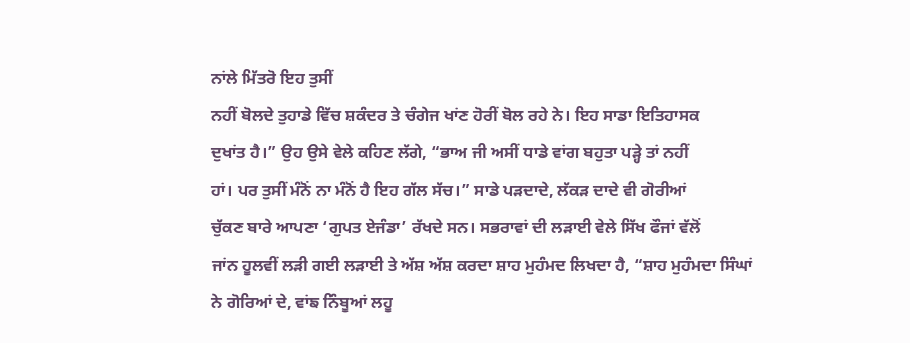ਨਾਂਲੇ ਮਿੱਤਰੋ ਇਹ ਤੁਸੀਂ
ਨਹੀਂ ਬੋਲਦੇ ਤੁਹਾਡੇ ਵਿੱਚ ਸ਼ਕੰਦਰ ਤੇ ਚੰਗੇਜ ਖਾਂਣ ਹੋਰੀਂ ਬੋਲ ਰਹੇ ਨੇ। ਇਹ ਸਾਡਾ ਇਤਿਹਾਸਕ
ਦੁਖਾਂਤ ਹੈ।” ਉਹ ਉਸੇ ਵੇਲੇ ਕਹਿਣ ਲੱਗੇ, “ਭਾਅ ਜੀ ਅਸੀਂ ਧਾਡੇ ਵਾਂਗ ਬਹੁਤਾ ਪੜ੍ਹੇ ਤਾਂ ਨਹੀਂ
ਹਾਂ। ਪਰ ਤੁਸੀਂ ਮੰਨੋਂ ਨਾ ਮੰਨੋਂ ਹੈ ਇਹ ਗੱਲ ਸੱਚ।” ਸਾਡੇ ਪੜਦਾਦੇ, ਲੱਕੜ ਦਾਦੇ ਵੀ ਗੋਰੀਆਂ
ਚੁੱਕਣ ਬਾਰੇ ਆਪਣਾ ‘ਗੁਪਤ ਏਜੰਡਾ’ ਰੱਖਦੇ ਸਨ। ਸਭਰਾਵਾਂ ਦੀ ਲੜਾਈ ਵੇਲੇ ਸਿੱਖ ਫੌਜਾਂ ਵੱਲੋਂ
ਜਾਂਨ ਹੂਲਵੀਂ ਲੜੀ ਗਈ ਲੜਾਈ ਤੇ ਅੱਸ਼ ਅੱਸ਼ ਕਰਦਾ ਸ਼ਾਹ ਮੁਹੰਮਦ ਲਿਖਦਾ ਹੈ, “ਸ਼ਾਹ ਮੁਹੰਮਦਾ ਸਿੰਘਾਂ
ਨੇ ਗੋਰਿਆਂ ਦੇ, ਵਾਂਙ ਨਿੰਬੂਆਂ ਲਹੂ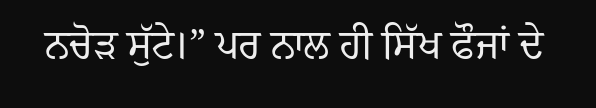ਨਚੋੜ ਸੁੱਟੇ।” ਪਰ ਨਾਲ ਹੀ ਸਿੱਖ ਫੌਜਾਂ ਦੇ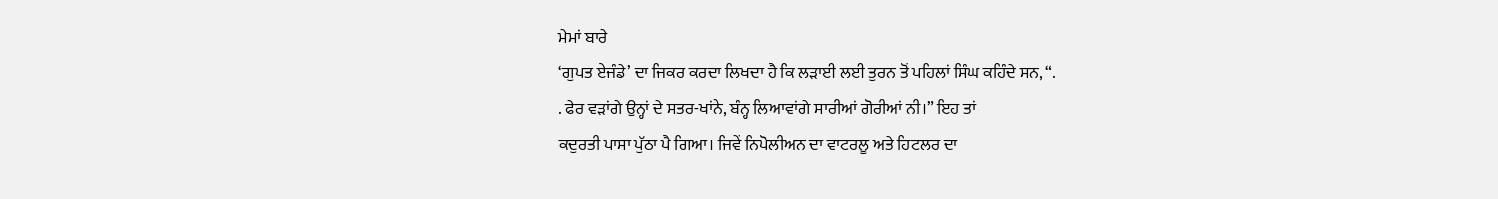ਮੇਮਾਂ ਬਾਰੇ
‘ਗੁਪਤ ਏਜੰਡੇ’ ਦਾ ਜਿਕਰ ਕਰਦਾ ਲਿਖਦਾ ਹੈ ਕਿ ਲੜਾਈ ਲਈ ਤੁਰਨ ਤੋਂ ਪਹਿਲਾਂ ਸਿੰਘ ਕਹਿੰਦੇ ਸਨ, “.
. ਫੇਰ ਵੜਾਂਗੇ ਉਨ੍ਹਾਂ ਦੇ ਸਤਰ-ਖਾਂਨੇ, ਬੰਨ੍ਹ ਲਿਆਵਾਂਗੇ ਸਾਰੀਆਂ ਗੋਰੀਆਂ ਨੀ।” ਇਹ ਤਾਂ
ਕਦੁਰਤੀ ਪਾਸਾ ਪੁੱਠਾ ਪੈ ਗਿਆ। ਜਿਵੇਂ ਨਿਪੋਲੀਅਨ ਦਾ ਵਾਟਰਲੂ ਅਤੇ ਹਿਟਲਰ ਦਾ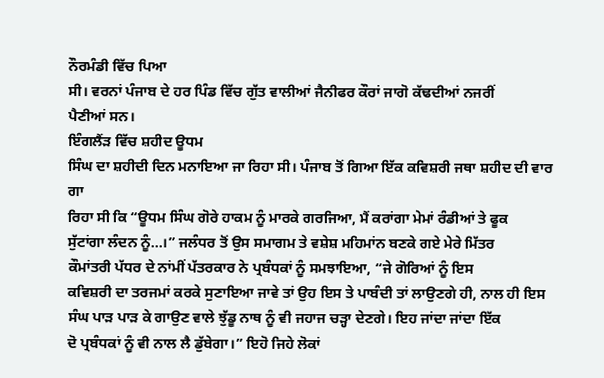ਨੌਰਮੰਡੀ ਵਿੱਚ ਪਿਆ
ਸੀ। ਵਰਨਾਂ ਪੰਜਾਬ ਦੇ ਹਰ ਪਿੰਡ ਵਿੱਚ ਗੁੱਤ ਵਾਲੀਆਂ ਜੈਨੀਫਰ ਕੌਰਾਂ ਜਾਗੋ ਕੱਢਦੀਆਂ ਨਜਰੀਂ
ਪੈਣੀਆਂ ਸਨ।
ਇੰਗਲੈਂਡ਼ ਵਿੱਚ ਸ਼ਹੀਦ ਊਧਮ
ਸਿੰਘ ਦਾ ਸ਼ਹੀਦੀ ਦਿਨ ਮਨਾਇਆ ਜਾ ਰਿਹਾ ਸੀ। ਪੰਜਾਬ ਤੋਂ ਗਿਆ ਇੱਕ ਕਵਿਸ਼ਰੀ ਜਥਾ ਸ਼ਹੀਦ ਦੀ ਵਾਰ ਗਾ
ਰਿਹਾ ਸੀ ਕਿ “ਊਧਮ ਸਿੰਘ ਗੋਰੇ ਹਾਕਮ ਨੂੰ ਮਾਰਕੇ ਗਰਜਿਆ, ਮੈਂ ਕਰਾਂਗਾ ਮੇਮਾਂ ਰੰਡੀਆਂ ਤੇ ਫੂਕ
ਸੁੱਟਾਂਗਾ ਲੰਦਨ ਨੂੰ…।” ਜਲੰਧਰ ਤੋਂ ਉਸ ਸਮਾਗਮ ਤੇ ਵਸ਼ੇਸ਼ ਮਹਿਮਾਂਨ ਬਣਕੇ ਗਏ ਮੇਰੇ ਮਿੱਤਰ
ਕੌਮਾਂਤਰੀ ਪੱਧਰ ਦੇ ਨਾਂਮੀਂ ਪੱਤਰਕਾਰ ਨੇ ਪ੍ਰਬੰਧਕਾਂ ਨੂੰ ਸਮਝਾਇਆ, “ਜੇ ਗੋਰਿਆਂ ਨੂੰ ਇਸ
ਕਵਿਸ਼ਰੀ ਦਾ ਤਰਜਮਾਂ ਕਰਕੇ ਸੁਣਾਇਆ ਜਾਵੇ ਤਾਂ ਉਹ ਇਸ ਤੇ ਪਾਬੰਦੀ ਤਾਂ ਲਾਉਣਗੇ ਹੀ, ਨਾਲ ਹੀ ਇਸ
ਸੰਘ ਪਾੜ ਪਾੜ ਕੇ ਗਾਉਣ ਵਾਲੇ ਝੁੱਡੂ ਨਾਥ ਨੂੰ ਵੀ ਜਹਾਜ ਚੜ੍ਹਾ ਦੇਣਗੇ। ਇਹ ਜਾਂਦਾ ਜਾਂਦਾ ਇੱਕ
ਦੋ ਪ੍ਰਬੰਧਕਾਂ ਨੂੰ ਵੀ ਨਾਲ ਲੈ ਡੁੱਬੇਗਾ।” ਇਹੋ ਜਿਹੇ ਲੋਕਾਂ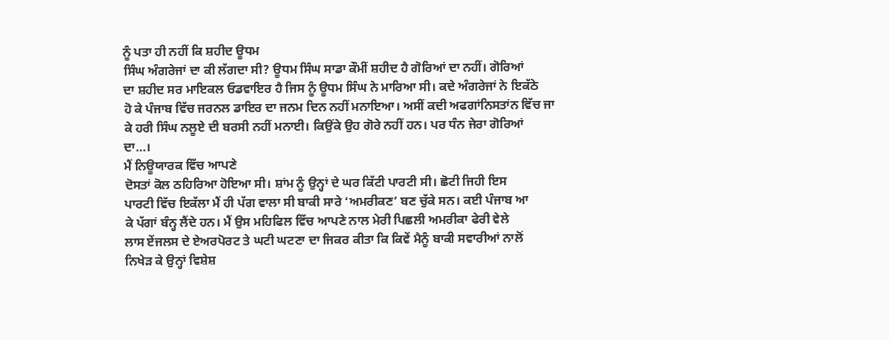ਨੂੰ ਪਤਾ ਹੀ ਨਹੀਂ ਕਿ ਸ਼ਹੀਦ ਊਧਮ
ਸਿੰਘ ਅੰਗਰੇਜਾਂ ਦਾ ਕੀ ਲੱਗਦਾ ਸੀ? ਊਧਮ ਸਿੰਘ ਸਾਡਾ ਕੌਮੀਂ ਸ਼ਹੀਦ ਹੈ ਗੋਰਿਆਂ ਦਾ ਨਹੀਂ। ਗੋਰਿਆਂ
ਦਾ ਸ਼ਹੀਦ ਸਰ ਮਾਇਕਲ ਓਡਵਾਇਰ ਹੈ ਜਿਸ ਨੂੰ ਊਧਮ ਸਿੰਘ ਨੇ ਮਾਰਿਆ ਸੀ। ਕਦੇ ਅੰਗਰੇਜਾਂ ਨੇ ਇਕੱਠੇ
ਹੋ ਕੇ ਪੰਜਾਬ ਵਿੱਚ ਜਰਨਲ ਡਾਇਰ ਦਾ ਜਨਮ ਦਿਨ ਨਹੀਂ ਮਨਾਇਆ। ਅਸੀਂ ਕਦੀ ਅਫਗਾਂਨਿਸਤਾਂਨ ਵਿੱਚ ਜਾ
ਕੇ ਹਰੀ ਸਿੰਘ ਨਲੂਏ ਦੀ ਬਰਸੀ ਨਹੀਂ ਮਨਾਈ। ਕਿਉਂਕੇ ਉਹ ਗੋਰੇ ਨਹੀਂ ਹਨ। ਪਰ ਧੰਨ ਜੇਰਾ ਗੋਰਿਆਂ
ਦਾ…।
ਮੈਂ ਨਿਊਯਾਰਕ ਵਿੱਚ ਆਪਣੇ
ਦੋਸਤਾਂ ਕੋਲ ਠਹਿਰਿਆ ਹੋਇਆ ਸੀ। ਸ਼ਾਂਮ ਨੂੰ ਉਨ੍ਹਾਂ ਦੇ ਘਰ ਕਿੱਟੀ ਪਾਰਟੀ ਸੀ। ਛੋਟੀ ਜਿਹੀ ਇਸ
ਪਾਰਟੀ ਵਿੱਚ ਇਕੱਲਾ ਮੈਂ ਹੀ ਪੱਗ ਵਾਲਾ ਸੀ ਬਾਕੀ ਸਾਰੇ ‘ਅਮਰੀਕਣ’ ਬਣ ਚੁੱਕੇ ਸਨ। ਕਈ ਪੰਜਾਬ ਆ
ਕੇ ਪੱਗਾਂ ਬੰਨ੍ਹ ਲੈਂਦੇ ਹਨ। ਮੈਂ ਉਸ ਮਹਿਫਿਲ ਵਿੱਚ ਆਪਣੇ ਨਾਲ ਮੇਰੀ ਪਿਛਲੀ ਅਮਰੀਕਾ ਫੇਰੀ ਵੇਲੇ
ਲਾਸ ਏਂਜਲਸ ਦੇ ਏਅਰਪੋਰਟ ਤੇ ਘਟੀ ਘਟਣਾ ਦਾ ਜਿਕਰ ਕੀਤਾ ਕਿ ਕਿਵੇਂ ਮੈਨੂੰ ਬਾਕੀ ਸਵਾਰੀਆਂ ਨਾਲੋਂ
ਨਿਖੇੜ ਕੇ ਉਨ੍ਹਾਂ ਵਿਸ਼ੇਸ਼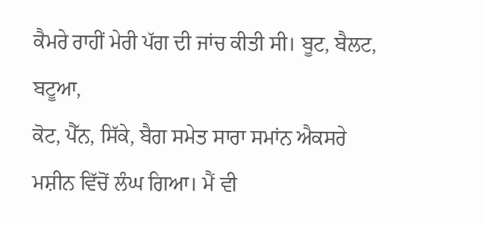ਕੈਮਰੇ ਰਾਹੀਂ ਮੇਰੀ ਪੱਗ ਦੀ ਜਾਂਚ ਕੀਤੀ ਸੀ। ਬੂਟ, ਬੈਲਟ, ਬਟੂਆ,
ਕੋਟ, ਪੈੱਨ, ਸਿੱਕੇ, ਬੈਗ ਸਮੇਤ ਸਾਰਾ ਸਮਾਂਨ ਐਕਸਰੇ ਮਸ਼ੀਨ ਵਿੱਚੋਂ ਲੰਘ ਗਿਆ। ਮੈਂ ਵੀ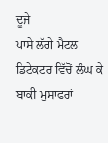ਦੂਜੇ
ਪਾਸੇ ਲੱਗੇ ਮੈਟਲ ਡਿਟੇਕਟਰ ਵਿੱਚੋਂ ਲੰਘ ਕੇ ਬਾਕੀ ਮੁਸਾਫਰਾਂ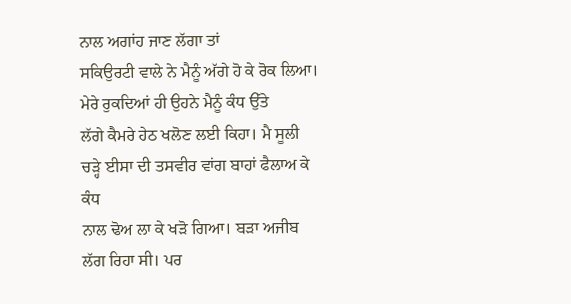ਨਾਲ ਅਗਾਂਹ ਜਾਣ ਲੱਗਾ ਤਾਂ
ਸਕਿਉਰਟੀ ਵਾਲੇ ਨੇ ਮੈਨੂੰ ਅੱਗੇ ਹੋ ਕੇ ਰੋਕ ਲਿਆ। ਮੇਰੇ ਰੁਕਦਿਆਂ ਹੀ ਉਹਨੇ ਮੈਨੂੰ ਕੰਧ ਉੱਤੇ
ਲੱਗੇ ਕੈਮਰੇ ਹੇਠ ਖਲੋਣ ਲਈ ਕਿਹਾ। ਮੈ ਸੂਲੀ ਚੜ੍ਹੇ ਈਸਾ ਦੀ ਤਸਵੀਰ ਵਾਂਗ ਬਾਹਾਂ ਫੈਲਾਅ ਕੇ ਕੰਧ
ਨਾਲ ਢੋਅ ਲਾ ਕੇ ਖੜੋ ਗਿਆ। ਬੜਾ ਅਜੀਬ ਲੱਗ ਰਿਹਾ ਸੀ। ਪਰ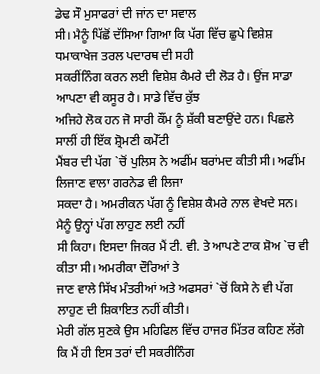ਡੇਢ ਸੌ ਮੁਸਾਫਰਾਂ ਦੀ ਜਾਂਨ ਦਾ ਸਵਾਲ
ਸੀ। ਮੈਨੂੰ ਪਿੱਛੋਂ ਦੱਸਿਆ ਗਿਆ ਕਿ ਪੱਗ ਵਿੱਚ ਛੁਪੇ ਵਿਸ਼ੇਸ਼ ਧਮਾਕਾਖੇਜ ਤਰਲ ਪਦਾਰਥ ਦੀ ਸਹੀ
ਸਕਰੀਂਨਿੰਗ ਕਰਨ ਲਈ ਵਿਸ਼ੇਸ਼ ਕੈਮਰੇ ਦੀ ਲੋੜ ਹੈ। ਉਂਜ ਸਾਡਾ ਆਪਣਾ ਵੀ ਕਸੂਰ ਹੈ। ਸਾਡੇ ਵਿੱਚ ਕੁੱਝ
ਅਜਿਹੇ ਲੋਕ ਹਨ ਜੋ ਸਾਰੀ ਕੌਂਮ ਨੂੰ ਸ਼ੱਕੀ ਬਣਾਉਂਦੇ ਹਨ। ਪਿਛਲੇ ਸਾਲੀਂ ਹੀ ਇੱਕ ਸ਼੍ਰੋਮਣੀ ਕਮੇੱਟੀ
ਮੈਂਬਰ ਦੀ ਪੱਗ `ਚੋਂ ਪੁਲਿਸ ਨੇ ਅਫੀਂਮ ਬਰਾਂਮਦ ਕੀਤੀ ਸੀ। ਅਫੀਂਮ ਲਿਜਾਣ ਵਾਲਾ ਗਰਨੇਡ ਵੀ ਲਿਜਾ
ਸਕਦਾ ਹੈ। ਅਮਰੀਕਨ ਪੱਗ ਨੂੰ ਵਿਸ਼ੇਸ਼ ਕੈਮਰੇ ਨਾਲ ਵੇਖਦੇ ਸਨ। ਮੈਨੂੰ ਉਨ੍ਹਾਂ ਪੱਗ ਲਾਹੁਣ ਲਈ ਨਹੀਂ
ਸੀ ਕਿਹਾ। ਇਸਦਾ ਜਿਕਰ ਮੈਂ ਟੀ. ਵੀ. ਤੇ ਆਪਣੇ ਟਾਕ ਸ਼ੋਅ `ਚ ਵੀ ਕੀਤਾ ਸੀ। ਅਮਰੀਕਾ ਦੌਰਿਆਂ ਤੇ
ਜਾਣ ਵਾਲੇ ਸਿੱਖ ਮੰਤਰੀਆਂ ਅਤੇ ਅਫਸਰਾਂ `ਚੋਂ ਕਿਸੇ ਨੇ ਵੀ ਪੱਗ ਲਾਹੁਣ ਦੀ ਸ਼ਿਕਾਇਤ ਨਹੀਂ ਕੀਤੀ।
ਮੇਰੀ ਗੱਲ ਸੁਣਕੇ ਉਸ ਮਹਿਫਿਲ ਵਿੱਚ ਹਾਜਰ ਮਿੱਤਰ ਕਹਿਣ ਲੱਗੇ ਕਿ ਮੈਂ ਹੀ ਇਸ ਤਰਾਂ ਦੀ ਸਕਰੀਨਿੰਗ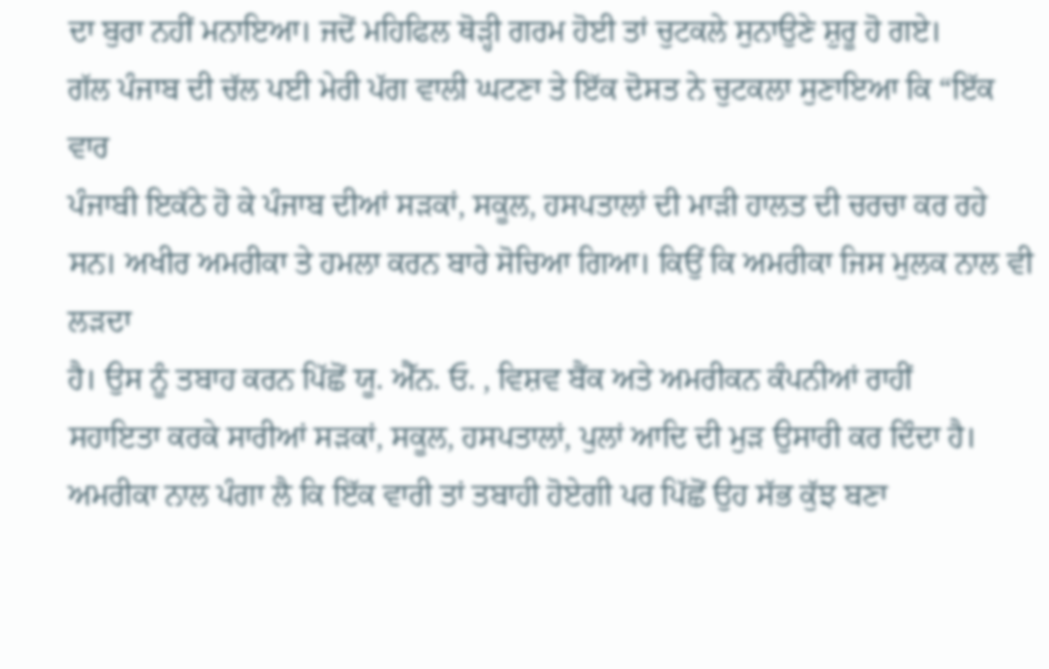ਦਾ ਬੁਰਾ ਨਹੀਂ ਮਨਾਇਆ। ਜਦੋਂ ਮਹਿਫਿਲ ਥੋੜ੍ਹੀ ਗਰਮ ਹੋਈ ਤਾਂ ਚੁਟਕਲੇ ਸੁਨਾਉਣੇ ਸ਼ੁਰੂ ਹੋ ਗਏ।
ਗੱਲ ਪੰਜਾਬ ਦੀ ਚੱਲ ਪਈ ਮੇਰੀ ਪੱਗ ਵਾਲੀ ਘਟਣਾ ਤੇ ਇੱਕ ਦੋਸਤ ਨੇ ਚੁਟਕਲਾ ਸੁਣਾਇਆ ਕਿ “ਇੱਕ ਵਾਰ
ਪੰਜਾਬੀ ਇਕੱਠੇ ਹੋ ਕੇ ਪੰਜਾਬ ਦੀਆਂ ਸੜਕਾਂ, ਸਕੂਲ, ਹਸਪਤਾਲਾਂ ਦੀ ਮਾੜੀ ਹਾਲਤ ਦੀ ਚਰਚਾ ਕਰ ਰਹੇ
ਸਨ। ਅਖੀਰ ਅਮਰੀਕਾ ਤੇ ਹਮਲਾ ਕਰਨ ਬਾਰੇ ਸੋਚਿਆ ਗਿਆ। ਕਿਉਂ ਕਿ ਅਮਰੀਕਾ ਜਿਸ ਮੁਲਕ ਨਾਲ ਵੀ ਲੜਦਾ
ਹੈ। ਉਸ ਨੂੰ ਤਬਾਹ ਕਰਨ ਪਿੱਛੋਂ ਯੂ. ਐੱਨ. ਓ. , ਵਿਸ਼ਵ ਬੈਂਕ ਅਤੇ ਅਮਰੀਕਨ ਕੰਪਨੀਆਂ ਰਾਹੀਂ
ਸਹਾਇਤਾ ਕਰਕੇ ਸਾਰੀਆਂ ਸੜਕਾਂ, ਸਕੂਲ, ਹਸਪਤਾਲਾਂ, ਪੁਲਾਂ ਆਦਿ ਦੀ ਮੁੜ ਉਸਾਰੀ ਕਰ ਦਿੰਦਾ ਹੈ।
ਅਮਰੀਕਾ ਨਾਲ ਪੰਗਾ ਲੈ ਕਿ ਇੱਕ ਵਾਰੀ ਤਾਂ ਤਬਾਹੀ ਹੋਏਗੀ ਪਰ ਪਿੱਛੋਂ ਉਹ ਸੱਭ ਕੁੱਝ ਬਣਾ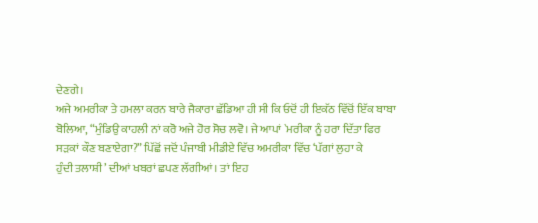ਦੇਣਗੇ।
ਅਜੇ ਅਮਰੀਕਾ ਤੇ ਹਮਲਾ ਕਰਨ ਬਾਰੇ ਜੈਕਾਰਾ ਛੱਡਿਆ ਹੀ ਸੀ ਕਿ ਓਦੋਂ ਹੀ ਇਕੱਠ ਵਿੱਚੋਂ ਇੱਕ ਬਾਬਾ
ਬੋਲਿਆ, “ਮੁੰਡਿਉ ਕਾਹਲੀ ਨਾਂ ਕਰੋ ਅਜੇ ਹੋਰ ਸੋਚ ਲਵੋ। ਜੇ ਆਪਾਂ `ਮਰੀਕਾ ਨੂੰ ਹਰਾ ਦਿੱਤਾ ਫਿਰ
ਸੜਕਾਂ ਕੌਣ ਬਣਾਏਗਾ?” ਪਿੱਛੋਂ ਜਦੋਂ ਪੰਜਾਬੀ ਮੀਡੀਏ ਵਿੱਚ ਅਮਰੀਕਾ ਵਿੱਚ ‘ਪੱਗਾਂ ਲੁਹਾ ਕੇ
ਹੁੰਦੀ ਤਲਾਸ਼ੀ’ ਦੀਆਂ ਖਬਰਾਂ ਛਪਣ ਲੱਗੀਆਂ। ਤਾਂ ਇਹ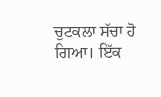ਚੁਟਕਲਾ ਸੱਚਾ ਹੋ ਗਿਆ। ਇੱਕ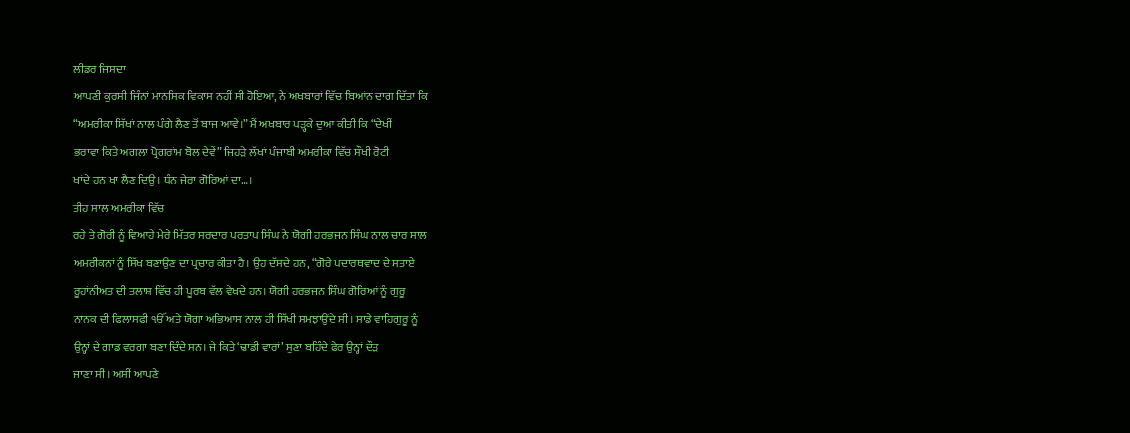ਲੀਡਰ ਜਿਸਦਾ
ਆਪਣੀ ਕੁਰਸੀ ਜਿੰਨਾਂ ਮਾਨਸਿਕ ਵਿਕਾਸ ਨਹੀਂ ਸੀ ਹੋਇਆ, ਨੇ ਅਖਬਾਰਾਂ ਵਿੱਚ ਬਿਆਂਨ ਦਾਗ ਦਿੱਤਾ ਕਿ
“ਅਮਰੀਕਾ ਸਿੱਖਾਂ ਨਾਲ ਪੰਗੇ ਲੈਣ ਤੋਂ ਬਾਜ ਆਵੇ।” ਮੈਂ ਅਖਬਾਰ ਪੜ੍ਹਕੇ ਦੁਆ ਕੀਤੀ ਕਿ “ਦੇਖੀਂ
ਭਰਾਵਾ ਕਿਤੇ ਅਗਲਾ ਪ੍ਰੋਗਰਾਂਮ ਬੋਲ ਦੇਵੇਂ” ਜਿਹੜੇ ਲੱਖਾਂ ਪੰਜਾਬੀ ਅਮਰੀਕਾ ਵਿੱਚ ਸੌਖੀ ਰੋਟੀ
ਖਾਂਦੇ ਹਨ ਖਾ ਲੈਣ ਦਿਉ। ਧੰਨ ਜੇਰਾ ਗੋਰਿਆਂ ਦਾ…।
ਤੀਹ ਸਾਲ ਅਮਰੀਕਾ ਵਿੱਚ
ਰਹੇ ਤੇ ਗੋਰੀ ਨੂੰ ਵਿਆਹੇ ਮੇਰੇ ਮਿੱਤਰ ਸਰਦਾਰ ਪਰਤਾਪ ਸਿੰਘ ਨੇ ਯੋਗੀ ਹਰਭਜਨ ਸਿੰਘ ਨਾਲ ਚਾਰ ਸਾਲ
ਅਮਰੀਕਨਾਂ ਨੂੰ ਸਿੱਖ ਬਣਾਉਣ ਦਾ ਪ੍ਰਚਾਰ ਕੀਤਾ ਹੈ। ਉਹ ਦੱਸਦੇ ਹਨ, “ਗੋਰੇ ਪਦਾਰਥਵਾਦ ਦੇ ਸਤਾਏ
ਰੂਹਾਂਨੀਅਤ ਦੀ ਤਲਾਸ਼ ਵਿੱਚ ਹੀ ਪੂਰਬ ਵੱਲ ਵੇਖਦੇ ਹਨ। ਯੋਗੀ ਹਰਭਜਨ ਸਿੰਘ ਗੋਰਿਆਂ ਨੂੰ ਗੁਰੂ
ਨਾਨਕ ਦੀ ਫਿਲਾਸਫੀ ੴ ਅਤੇ ਯੋਗਾ ਅਭਿਆਸ ਨਾਲ ਹੀ ਸਿੱਖੀ ਸਮਝਾਉਂਦੇ ਸੀ। ਸਾਡੇ ਵਾਹਿਗੁਰੂ ਨੂੰ
ਉਨ੍ਹਾਂ ਦੇ ਗਾਡ ਵਰਗਾ ਬਣਾ ਦਿੰਦੇ ਸਨ। ਜੇ ਕਿਤੇ ‘ਢਾਡੀ ਵਾਰਾਂ’ ਸੁਣਾ ਬਹਿੰਦੇ ਫੇਰ ਉਨ੍ਹਾਂ ਦੌੜ
ਜਾਣਾ ਸੀ। ਅਸੀਂ ਆਪਣੇ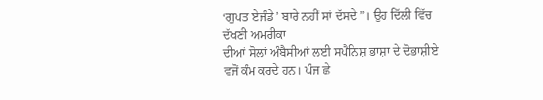‘ਗੁਪਤ ਏਜੰਡੇ’ ਬਾਰੇ ਨਹੀਂ ਸਾਂ ਦੱਸਦੇ”। ਉਹ ਦਿੱਲੀ ਵਿੱਚ ਦੱਖਣੀ ਅਮਰੀਕਾ
ਦੀਆਂ ਸੋਲਾਂ ਅੰਬੈਸੀਆਂ ਲਈ ਸਪੈਨਿਸ਼ ਭਾਸ਼ਾ ਦੇ ਦੋਭਾਸ਼ੀਏ ਵਜੋਂ ਕੰਮ ਕਰਦੇ ਹਨ। ਪੰਜ ਛੇ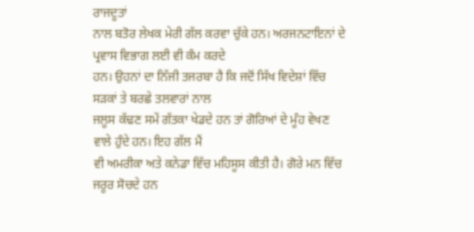ਰਾਜਦੂਤਾਂ
ਨਾਲ ਬਤੋਰ ਲੇਖਕ ਮੇਰੀ ਗੱਲ ਕਰਵਾ ਚੁੱਕੇ ਹਨ। ਅਰਜਨਟਾਇਨਾਂ ਦੇ ਪ੍ਰਵਾਸ ਵਿਭਾਗ ਲਈ ਵੀ ਕੰਮ ਕਰਦੇ
ਹਨ। ਉਹਨਾਂ ਦਾ ਨਿੱਜੀ ਤਜਰਬਾ ਹੈ ਕਿ ਜਦੋਂ ਸਿੱਖ ਵਿਦੇਸ਼ਾਂ ਵਿੱਚ ਸੜਕਾਂ ਤੇ ਬਰਛੇ ਤਲਵਾਰਾਂ ਨਾਲ
ਜਲੂਸ ਕੱਢਣ ਸਮੇਂ ਗੱਤਕਾ ਖੇਡਦੇ ਹਨ ਤਾਂ ਗੋਰਿਆਂ ਦੇ ਮੂੰਹ ਵੇਖਣ ਵਾਲੇ ਹੁੰਦੇ ਹਨ। ਇਹ ਗੱਲ ਮੈਂ
ਵੀ ਅਮਰੀਕਾ ਅਤੇ ਕਨੇਡਾ ਵਿੱਚ ਮਹਿਸੂਸ ਕੀਤੀ ਹੈ। ਗੋਰੇ ਮਨ ਵਿੱਚ ਜਰੂਰ ਸੋਚਦੇ ਹਨ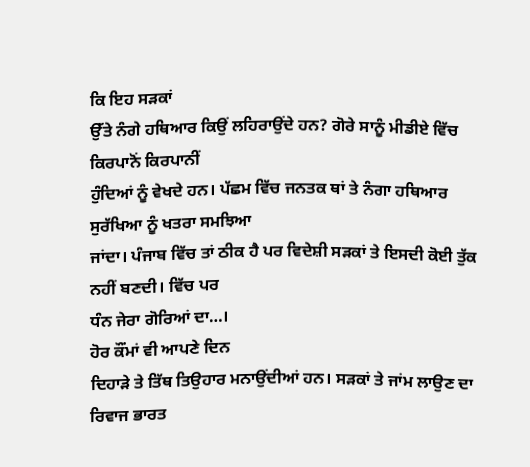ਕਿ ਇਹ ਸੜਕਾਂ
ਉੱਤੇ ਨੰਗੇ ਹਥਿਆਰ ਕਿਉਂ ਲਹਿਰਾਉਂਦੇ ਹਨ? ਗੋਰੇ ਸਾਨੂੰ ਮੀਡੀਏ ਵਿੱਚ ਕਿਰਪਾਨੋਂ ਕਿਰਪਾਨੀਂ
ਹੁੰਦਿਆਂ ਨੂੰ ਵੇਖਦੇ ਹਨ। ਪੱਛਮ ਵਿੱਚ ਜਨਤਕ ਥਾਂ ਤੇ ਨੰਗਾ ਹਥਿਆਰ ਸੁਰੱਖਿਆ ਨੂੰ ਖਤਰਾ ਸਮਝਿਆ
ਜਾਂਦਾ। ਪੰਜਾਬ ਵਿੱਚ ਤਾਂ ਠੀਕ ਹੈ ਪਰ ਵਿਦੇਸ਼ੀ ਸੜਕਾਂ ਤੇ ਇਸਦੀ ਕੋਈ ਤੁੱਕ ਨਹੀਂ ਬਣਦੀ। ਵਿੱਚ ਪਰ
ਧੰਨ ਜੇਰਾ ਗੋਰਿਆਂ ਦਾ…।
ਹੋਰ ਕੌਂਮਾਂ ਵੀ ਆਪਣੇ ਦਿਨ
ਦਿਹਾੜੇ ਤੇ ਤਿੱਥ ਤਿਉਹਾਰ ਮਨਾਉਂਦੀਆਂ ਹਨ। ਸੜਕਾਂ ਤੇ ਜਾਂਮ ਲਾਉਣ ਦਾ ਰਿਵਾਜ ਭਾਰਤ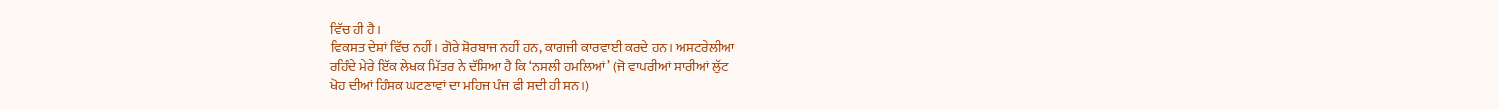ਵਿੱਚ ਹੀ ਹੈ।
ਵਿਕਸਤ ਦੇਸ਼ਾਂ ਵਿੱਚ ਨਹੀਂ। ਗੋਰੇ ਸ਼ੋਰਬਾਜ ਨਹੀਂ ਹਨ, ਕਾਗਜੀ ਕਾਰਵਾਈ ਕਰਦੇ ਹਨ। ਅਸਟਰੇਲੀਆ
ਰਹਿੰਦੇ ਮੇਰੇ ਇੱਕ ਲੇਖਕ ਮਿੱਤਰ ਨੇ ਦੱਸਿਆ ਹੈ ਕਿ ‘ਨਸਲੀ ਹਮਲਿਆਂ’ (ਜੋ ਵਾਪਰੀਆਂ ਸਾਰੀਆਂ ਲੁੱਟ
ਖੋਹ ਦੀਆਂ ਹਿੰਸਕ ਘਟਣਾਵਾਂ ਦਾ ਮਹਿਜ ਪੰਜ ਫੀ ਸਦੀ ਹੀ ਸਨ।)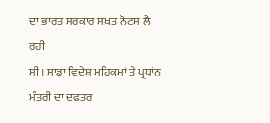ਦਾ ਭਾਰਤ ਸਰਕਾਰ ਸਖਤ ਨੋਟਸ ਲੈ ਰਹੀ
ਸੀ। ਸਾਡਾ ਵਿਦੇਸ਼ ਮਹਿਕਮਾਂ ਤੇ ਪ੍ਰਧਾਂਨ ਮੰਤਰੀ ਦਾ ਦਫਤਰ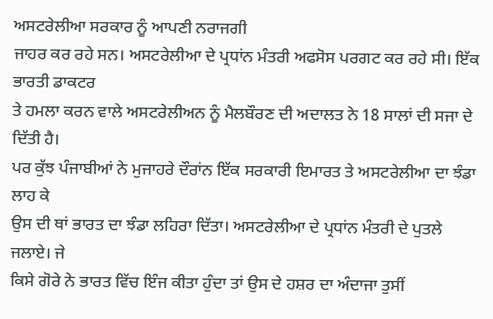ਅਸਟਰੇਲੀਆ ਸਰਕਾਰ ਨੂੰ ਆਪਣੀ ਨਰਾਜਗੀ
ਜਾਹਰ ਕਰ ਰਹੇ ਸਨ। ਅਸਟਰੇਲੀਆ ਦੇ ਪ੍ਰਧਾਂਨ ਮੰਤਰੀ ਅਫਸੋਸ ਪਰਗਟ ਕਰ ਰਹੇ ਸੀ। ਇੱਕ ਭਾਰਤੀ ਡਾਕਟਰ
ਤੇ ਹਮਲਾ ਕਰਨ ਵਾਲੇ ਅਸਟਰੇਲੀਅਨ ਨੂੰ ਮੈਲਬੌਰਣ ਦੀ ਅਦਾਲਤ ਨੇ 18 ਸਾਲਾਂ ਦੀ ਸਜਾ ਦੇ ਦਿੱਤੀ ਹੈ।
ਪਰ ਕੁੱਝ ਪੰਜਾਬੀਆਂ ਨੇ ਮੁਜਾਹਰੇ ਦੌਰਾਂਨ ਇੱਕ ਸਰਕਾਰੀ ਇਮਾਰਤ ਤੇ ਅਸਟਰੇਲੀਆ ਦਾ ਝੰਡਾ ਲਾਹ ਕੇ
ਉਸ ਦੀ ਥਾਂ ਭਾਰਤ ਦਾ ਝੰਡਾ ਲਹਿਰਾ ਦਿੱਤਾ। ਅਸਟਰੇਲੀਆ ਦੇ ਪ੍ਰਧਾਂਨ ਮੰਤਰੀ ਦੇ ਪੁਤਲੇ ਜਲਾਏ। ਜੇ
ਕਿਸੇ ਗੋਰੇ ਨੇ ਭਾਰਤ ਵਿੱਚ ਇੰਜ ਕੀਤਾ ਹੁੰਦਾ ਤਾਂ ਉਸ ਦੇ ਹਸ਼ਰ ਦਾ ਅੰਦਾਜਾ ਤੁਸੀਂ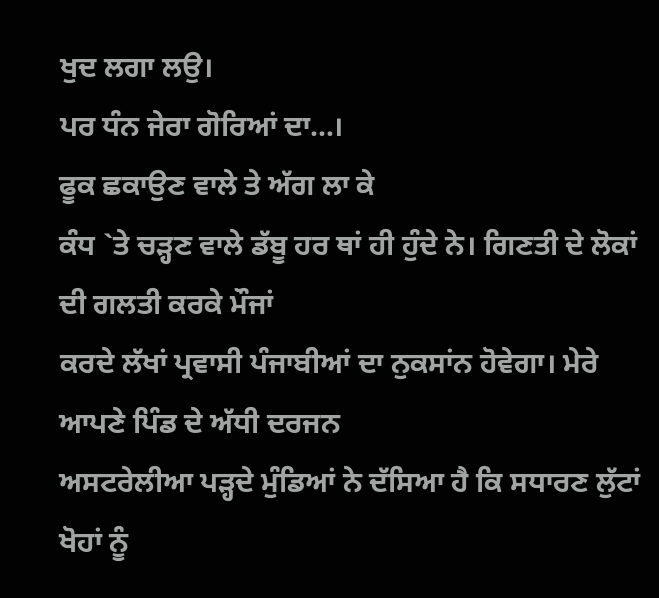ਖੁਦ ਲਗਾ ਲਉ।
ਪਰ ਧੰਨ ਜੇਰਾ ਗੋਰਿਆਂ ਦਾ…।
ਫੂਕ ਛਕਾਉਣ ਵਾਲੇ ਤੇ ਅੱਗ ਲਾ ਕੇ
ਕੰਧ `ਤੇ ਚੜ੍ਹਣ ਵਾਲੇ ਡੱਬੂ ਹਰ ਥਾਂ ਹੀ ਹੁੰਦੇ ਨੇ। ਗਿਣਤੀ ਦੇ ਲੋਕਾਂ ਦੀ ਗਲਤੀ ਕਰਕੇ ਮੌਜਾਂ
ਕਰਦੇ ਲੱਖਾਂ ਪ੍ਰਵਾਸੀ ਪੰਜਾਬੀਆਂ ਦਾ ਨੁਕਸਾਂਨ ਹੋਵੇਗਾ। ਮੇਰੇ ਆਪਣੇ ਪਿੰਡ ਦੇ ਅੱਧੀ ਦਰਜਨ
ਅਸਟਰੇਲੀਆ ਪੜ੍ਹਦੇ ਮੁੰਡਿਆਂ ਨੇ ਦੱਸਿਆ ਹੈ ਕਿ ਸਧਾਰਣ ਲੁੱਟਾਂ ਖੋਹਾਂ ਨੂੰ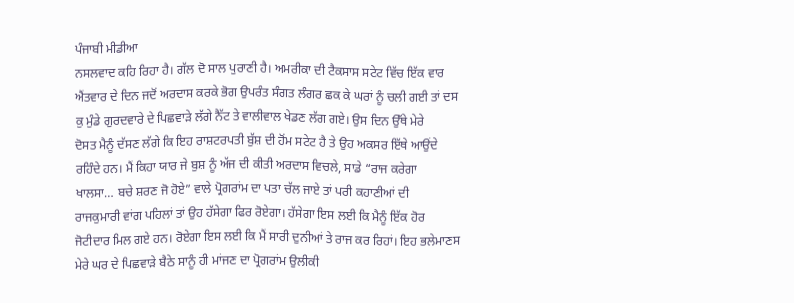ਪੰਜਾਬੀ ਮੀਡੀਆ
ਨਸਲਵਾਦ ਕਹਿ ਰਿਹਾ ਹੈ। ਗੱਲ ਦੋ ਸਾਲ ਪੁਰਾਣੀ ਹੈ। ਅਮਰੀਕਾ ਦੀ ਟੈਕਸਾਸ ਸਟੇਟ ਵਿੱਚ ਇੱਕ ਵਾਰ
ਐਂਤਵਾਰ ਦੇ ਦਿਨ ਜਦੋਂ ਅਰਦਾਸ ਕਰਕੇ ਭੋਗ ਉਪਰੰਤ ਸੰਗਤ ਲੰਗਰ ਛਕ ਕੇ ਘਰਾਂ ਨੂੰ ਚਲੀ ਗਈ ਤਾਂ ਦਸ
ਕੁ ਮੁੰਡੇ ਗੁਰਦਵਾਰੇ ਦੇ ਪਿਛਵਾੜੇ ਲੱਗੇ ਨੈੱਟ ਤੇ ਵਾਲੀਵਾਲ ਖੇਡਣ ਲੱਗ ਗਏ। ਉਸ ਦਿਨ ਉੱਥੇ ਮੇਰੇ
ਦੋਸਤ ਮੈਨੂੰ ਦੱਸਣ ਲੱਗੇ ਕਿ ਇਹ ਰਾਸ਼ਟਰਪਤੀ ਬੁੱਸ਼ ਦੀ ਹੋਂਮ ਸਟੇਟ ਹੈ ਤੇ ਉਹ ਅਕਸਰ ਇੱਥੇ ਆਉਂਦੇ
ਰਹਿੰਦੇ ਹਨ। ਮੈਂ ਕਿਹਾ ਯਾਰ ਜੇ ਬੁਸ਼ ਨੂੰ ਅੱਜ ਦੀ ਕੀਤੀ ਅਰਦਾਸ ਵਿਚਲੇ, ਸਾਡੇ “ਰਾਜ ਕਰੇਗਾ
ਖਾਲਸਾ… ਬਚੇ ਸ਼ਰਣ ਜੋ ਹੋਏ” ਵਾਲੇ ਪ੍ਰੋਗਰਾਂਮ ਦਾ ਪਤਾ ਚੱਲ ਜਾਏ ਤਾਂ ਪਰੀ ਕਹਾਣੀਆਂ ਦੀ
ਰਾਜਕੁਮਾਰੀ ਵਾਂਗ ਪਹਿਲਾਂ ਤਾਂ ਉਹ ਹੱਸੇਗਾ ਫਿਰ ਰੋਏਗਾ। ਹੱਸੇਗਾ ਇਸ ਲਈ ਕਿ ਮੈਨੂੰ ਇੱਕ ਹੋਰ
ਜੋਟੀਦਾਰ ਮਿਲ ਗਏ ਹਨ। ਰੋਏਗਾ ਇਸ ਲਈ ਕਿ ਮੈਂ ਸਾਰੀ ਦੁਨੀਆਂ ਤੇ ਰਾਜ ਕਰ ਰਿਹਾਂ। ਇਹ ਭਲੇਮਾਣਸ
ਮੇਰੇ ਘਰ ਦੇ ਪਿਛਵਾੜੇ ਬੈਠੇ ਸਾਨੂੰ ਹੀ ਮਾਂਜਣ ਦਾ ਪ੍ਰੋਗਰਾਂਮ ਉਲੀਕੀ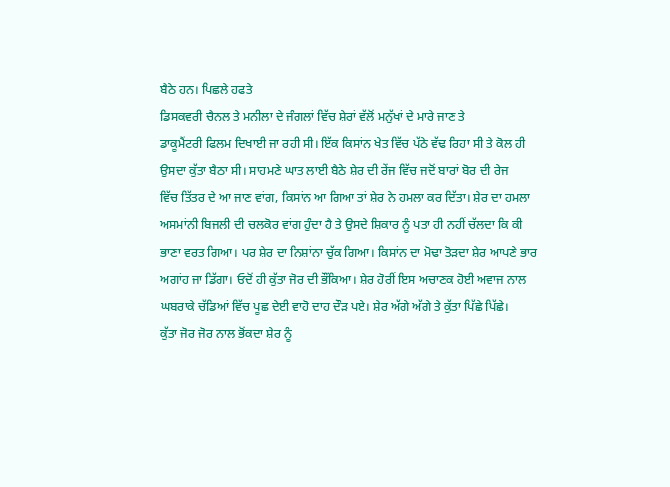ਬੈਠੇ ਹਨ। ਪਿਛਲੇ ਹਫਤੇ
ਡਿਸਕਵਰੀ ਚੈਨਲ ਤੇ ਮਨੀਲਾ ਦੇ ਜੰਗਲਾਂ ਵਿੱਚ ਸ਼ੇਰਾਂ ਵੱਲੋਂ ਮਨੁੱਖਾਂ ਦੇ ਮਾਰੇ ਜਾਣ ਤੇ
ਡਾਕੂਮੈਂਟਰੀ ਫਿਲਮ ਦਿਖਾਈ ਜਾ ਰਹੀ ਸੀ। ਇੱਕ ਕਿਸਾਂਨ ਖੇਤ ਵਿੱਚ ਪੱਠੇ ਵੱਢ ਰਿਹਾ ਸੀ ਤੇ ਕੋਲ ਹੀ
ਉਸਦਾ ਕੁੱਤਾ ਬੈਠਾ ਸੀ। ਸਾਹਮਣੇ ਘਾਤ ਲਾਈ ਬੈਠੇ ਸ਼ੇਰ ਦੀ ਰੇਂਜ ਵਿੱਚ ਜਦੋਂ ਬਾਰਾਂ ਬੋਰ ਦੀ ਰੇਜ
ਵਿੱਚ ਤਿੱਤਰ ਦੇ ਆ ਜਾਣ ਵਾਂਗ, ਕਿਸਾਂਨ ਆ ਗਿਆ ਤਾਂ ਸ਼ੇਰ ਨੇ ਹਮਲਾ ਕਰ ਦਿੱਤਾ। ਸ਼ੇਰ ਦਾ ਹਮਲਾ
ਅਸਮਾਂਨੀ ਬਿਜਲੀ ਦੀ ਚਲਕੋਰ ਵਾਂਗ ਹੁੰਦਾ ਹੈ ਤੇ ਉਸਦੇ ਸ਼ਿਕਾਰ ਨੂੰ ਪਤਾ ਹੀ ਨਹੀਂ ਚੱਲਦਾ ਕਿ ਕੀ
ਭਾਣਾ ਵਰਤ ਗਿਆ। ਪਰ ਸ਼ੇਰ ਦਾ ਨਿਸ਼ਾਂਨਾ ਚੁੱਕ ਗਿਆ। ਕਿਸਾਂਨ ਦਾ ਮੋਢਾ ਤੋੜਦਾ ਸ਼ੇਰ ਆਪਣੇ ਭਾਰ
ਅਗਾਂਹ ਜਾ ਡਿੱਗਾ। ਓਦੋਂ ਹੀ ਕੁੱਤਾ ਜੋਰ ਦੀ ਭੌਂਕਿਆ। ਸ਼ੇਰ ਹੋਰੀਂ ਇਸ ਅਚਾਣਕ ਹੋਈ ਅਵਾਜ ਨਾਲ
ਘਬਰਾਕੇ ਚੱਡਿਆਂ ਵਿੱਚ ਪੂਛ ਦੇਈ ਵਾਹੋ ਦਾਹ ਦੌੜ ਪਏ। ਸ਼ੇਰ ਅੱਗੇ ਅੱਗੇ ਤੇ ਕੁੱਤਾ ਪਿੱਛੇ ਪਿੱਛੇ।
ਕੁੱਤਾ ਜੋਰ ਜੋਰ ਨਾਲ ਭੋਂਕਦਾ ਸ਼ੇਰ ਨੂੰ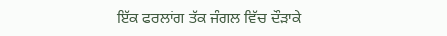ਇੱਕ ਫਰਲਾਂਗ ਤੱਕ ਜੰਗਲ ਵਿੱਚ ਦੌੜਾਕੇ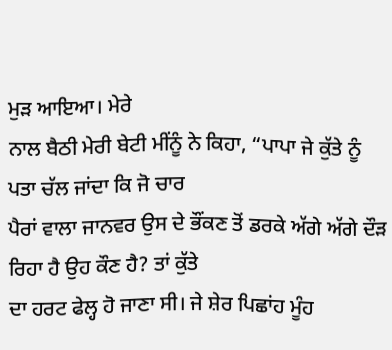ਮੁੜ ਆਇਆ। ਮੇਰੇ
ਨਾਲ ਬੈਠੀ ਮੇਰੀ ਬੇਟੀ ਮੀਂਨੂੰ ਨੇ ਕਿਹਾ, “ਪਾਪਾ ਜੇ ਕੁੱਤੇ ਨੂੰ ਪਤਾ ਚੱਲ ਜਾਂਦਾ ਕਿ ਜੋ ਚਾਰ
ਪੈਰਾਂ ਵਾਲਾ ਜਾਨਵਰ ਉਸ ਦੇ ਭੌਂਕਣ ਤੋਂ ਡਰਕੇ ਅੱਗੇ ਅੱਗੇ ਦੌੜ ਰਿਹਾ ਹੈ ਉਹ ਕੌਣ ਹੈ? ਤਾਂ ਕੁੱਤੇ
ਦਾ ਹਰਟ ਫੇਲ੍ਹ ਹੋ ਜਾਣਾ ਸੀ। ਜੇ ਸ਼ੇਰ ਪਿਛਾਂਹ ਮੂੰਹ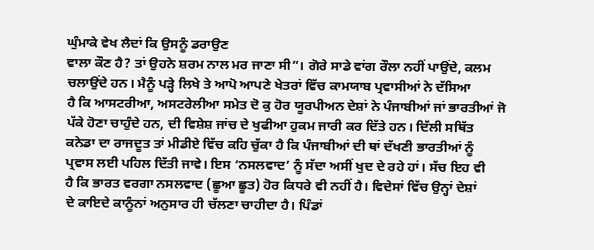ਘੁੰਮਾਕੇ ਵੇਖ ਲੈਦਾਂ ਕਿ ਉਸਨੂੰ ਡਰਾਉਣ
ਵਾਲਾ ਕੌਣ ਹੈ? ਤਾਂ ਉਹਨੇ ਸ਼ਰਮ ਨਾਲ ਮਰ ਜਾਣਾ ਸੀ”। ਗੋਰੇ ਸਾਡੇ ਵਾਂਗ ਰੌਲਾ ਨਹੀਂ ਪਾਉਂਦੇ, ਕਲਮ
ਚਲਾਉਂਦੇ ਹਨ। ਮੈਨੂੰ ਪੜ੍ਹੇ ਲਿਖੇ ਤੇ ਆਪੋ ਆਪਣੇ ਖੇਤਰਾਂ ਵਿੱਚ ਕਾਮਯਾਬ ਪ੍ਰਵਾਸੀਆਂ ਨੇ ਦੱਸਿਆ
ਹੈ ਕਿ ਆਸਟਰੀਆ, ਅਸਟਰੇਲੀਆ ਸਮੇਤ ਦੋ ਕੁ ਹੋਰ ਯੂਰਪੀਅਨ ਦੇਸ਼ਾਂ ਨੇ ਪੰਜਾਬੀਆਂ ਜਾਂ ਭਾਰਤੀਆਂ ਜੋ
ਪੱਕੇ ਹੋਣਾ ਚਾਹੁੰਦੇ ਹਨ, ਦੀ ਵਿਸ਼ੇਸ਼ ਜਾਂਚ ਦੇ ਖੁਫੀਆ ਹੁਕਮ ਜਾਰੀ ਕਰ ਦਿੱਤੇ ਹਨ। ਦਿੱਲੀ ਸਥਿੱਤ
ਕਨੇਡਾ ਦਾ ਰਾਜਦੂਤ ਤਾਂ ਮੀਡੀਏ ਵਿੱਚ ਕਹਿ ਚੁੱਕਾ ਹੈ ਕਿ ਪੰਜਾਬੀਆਂ ਦੀ ਥਾਂ ਦੱਖਣੀ ਭਾਰਤੀਆਂ ਨੂੰ
ਪ੍ਰਵਾਸ ਲਈ ਪਹਿਲ ਦਿੱਤੀ ਜਾਵੇ। ਇਸ ‘ਨਸਲਵਾਦ’ ਨੂੰ ਸੱਦਾ ਅਸੀਂ ਖੁਦ ਦੇ ਰਹੇ ਹਾਂ। ਸੱਚ ਇਹ ਵੀ
ਹੈ ਕਿ ਭਾਰਤ ਵਰਗਾ ਨਸਲਵਾਦ (ਛੂਆ ਛੂਤ) ਹੋਰ ਕਿਧਰੇ ਵੀ ਨਹੀਂ ਹੈ। ਵਿਦੇਸਾਂ ਵਿੱਚ ਉਨ੍ਹਾਂ ਦੇਸ਼ਾਂ
ਦੇ ਕਾਇਦੇ ਕਾਨੂੰਨਾਂ ਅਨੁਸਾਰ ਹੀ ਚੱਲਣਾ ਚਾਹੀਦਾ ਹੈ। ਪਿੰਡਾਂ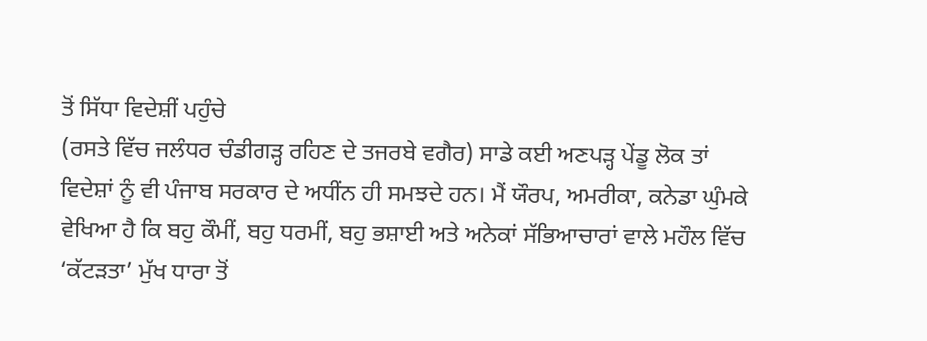ਤੋਂ ਸਿੱਧਾ ਵਿਦੇਸ਼ੀਂ ਪਹੁੰਚੇ
(ਰਸਤੇ ਵਿੱਚ ਜਲੰਧਰ ਚੰਡੀਗੜ੍ਹ ਰਹਿਣ ਦੇ ਤਜਰਬੇ ਵਗੈਰ) ਸਾਡੇ ਕਈ ਅਣਪੜ੍ਹ ਪੇਂਡੂ ਲੋਕ ਤਾਂ
ਵਿਦੇਸ਼ਾਂ ਨੂੰ ਵੀ ਪੰਜਾਬ ਸਰਕਾਰ ਦੇ ਅਧੀਂਨ ਹੀ ਸਮਝਦੇ ਹਨ। ਮੈਂ ਯੌਰਪ, ਅਮਰੀਕਾ, ਕਨੇਡਾ ਘੁੰਮਕੇ
ਵੇਖਿਆ ਹੈ ਕਿ ਬਹੁ ਕੌਮੀਂ, ਬਹੁ ਧਰਮੀਂ, ਬਹੁ ਭਸ਼ਾਈ ਅਤੇ ਅਨੇਕਾਂ ਸੱਭਿਆਚਾਰਾਂ ਵਾਲੇ ਮਹੌਲ ਵਿੱਚ
‘ਕੱਟੜਤਾ’ ਮੁੱਖ ਧਾਰਾ ਤੋਂ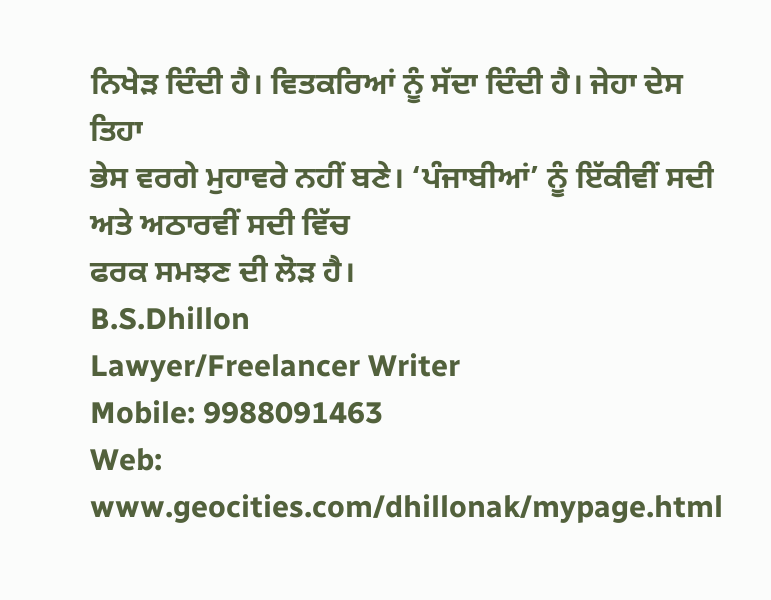ਨਿਖੇੜ ਦਿੰਦੀ ਹੈ। ਵਿਤਕਰਿਆਂ ਨੂੰ ਸੱਦਾ ਦਿੰਦੀ ਹੈ। ਜੇਹਾ ਦੇਸ ਤਿਹਾ
ਭੇਸ ਵਰਗੇ ਮੁਹਾਵਰੇ ਨਹੀਂ ਬਣੇ। ‘ਪੰਜਾਬੀਆਂ’ ਨੂੰ ਇੱਕੀਵੀਂ ਸਦੀ ਅਤੇ ਅਠਾਰਵੀਂ ਸਦੀ ਵਿੱਚ
ਫਰਕ ਸਮਝਣ ਦੀ ਲੋੜ ਹੈ।
B.S.Dhillon
Lawyer/Freelancer Writer
Mobile: 9988091463
Web: www.geocities.com/dhillonak/mypage.html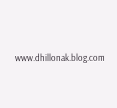www.dhillonak.blog.com